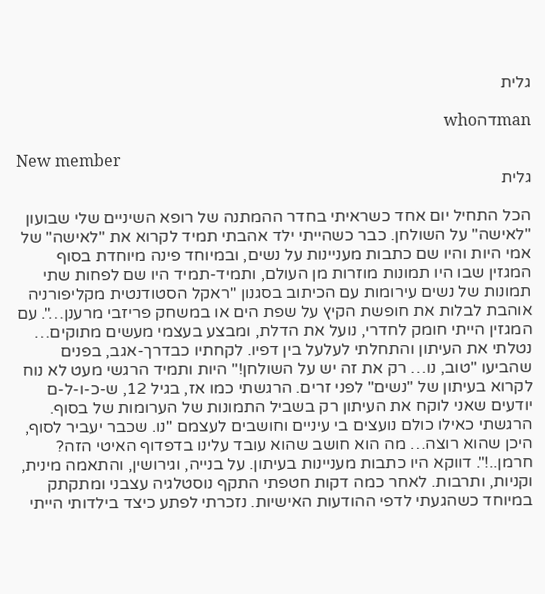גלית

manדהwho

New member
גלית

הכל התחיל יום אחד כשראיתי בחדר ההמתנה של רופא השיניים שלי שבועון "לאישה" על השולחן. כבר כשהייתי ילד אהבתי תמיד לקרוא את "לאישה" של אמי היות והיו שם כתבות מעניינות על נשים, ובמיוחד פינה מיוחדת בסוף המגזין שבו היו תמונות מוזרות מן העולם, ותמיד-תמיד היו שם לפחות שתי תמונות של נשים עירומות עם הכיתוב בסגנון "ראקל הסטודנטית מקליפורניה אוהבת לבלות את חופשת הקיץ על שפת הים או במשחק פריזבי מרענן…". עם המגזין הייתי חומק לחדרי, נועל את הדלת, ומבצע בעצמי מעשים מתוקים… נטלתי את העיתון והתחלתי לעלעל בין דפיו. לקחתיו כבדרך-אגב, בפנים שהביעו "טוב, נו… רק את זה יש על השולחן!" היות ותמיד הרגשי מעט לא נוח לקרוא בעיתון של "נשים" לפני זרים. הרגשתי כמו אז, בגיל 12, ש-כ-ו-ל-ם יודעים שאני לוקח את העיתון רק בשביל התמונות של הערומות של בסוף. הרגשתי כאילו כולם נועצים בי עיניים וחושבים לעצמם "נו. שכבר יעביר לסוף, היכן שהוא רוצה… מה הוא חושב שהוא עובד עלינו בדפדוף האיטי הזה? חרמן..!". דווקא היו כתבות מעניינות בעיתון. על בנייה, וגירושין, והתאמה מינית, וקניות, ותרבות. לאחר כמה דקות חטפתי התקף נוסטלגיה עצבני ומתקתק במיוחד כשהגעתי לדפי ההודעות האישיות. נזכרתי לפתע כיצד בילדותי הייתי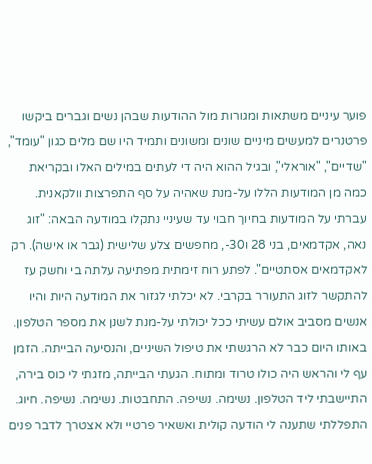פוער עיניים משתאות ומגורות מול ההודעות שבהן נשים וגברים ביקשו פרטנרים למעשים מיניים שונים ומשונים ותמיד היו שם מלים כגון "עומד", "שדיים", "אוראלי", ובגיל ההוא היה די לעתים במילים האלו ובקריאת כמה מן המודעות הללו על-מנת שאהיה על סף התפרצות וולקאנית. עברתי על המודעות בחיוך חבוי עד שעיניי נתקלו במודעה הבאה: "זוג נאה, אקדמאים, בני 28 ו30-, מחפשים צלע שלישית (גבר או אישה). רק לאקדמאים אסתטיים". לפתע רוח זימתית מפתיעה עלתה בי וחשק עז להתקשר לזוג התעורר בקרבי. לא יכלתי לגזור את המודעה היות והיו אנשים מסביב אולם עשיתי ככל יכולתי על-מנת לשנן את מספר הטלפון. באותו היום כבר לא הרגשתי את טיפול השיניים, והנסיעה הבייתה. הזמן עף לי והראש היה כולו טרוד ומתוח. הגעתי הבייתה, מזגתי לי כוס בירה, התיישבתי ליד הטלפון. נשימה. נשיפה. התחבטות. נשימה. נשיפה. חיוג. התפללתי שתענה לי הודעה קולית ואשאיר פרטיי ולא אצטרך לדבר פנים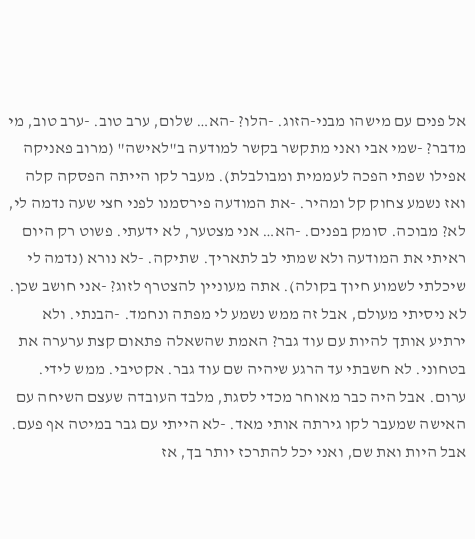אל פנים עם מישהו מבני-הזוג. -הלו? -הא… שלום, ערב טוב. -ערב טוב, מי מדבר? -שמי אבי ואני מתקשר בקשר למודעה ב"לאישה" (מרוב פאניקה אפילו שפתי הפכה לעממית ומבולבלת). מעבר לקו הייתה הפסקה קלה ואז נשמע צחוק קל ומהיר. -את המודעה פירסמנו לפני חצי שעה נדמה לי, לא? מבוכה. סומק בפנים. -הא… אני מצטער, לא ידעתי. פשוט רק היום ראיתי את המודעה ולא שמתי לב לתאריך. שתיקה. -לא נורא (נדמה לי שיכלתי לשמוע חיוך בקולה). אתה מעוניין להצטרף לזוג? -אני חושב שכן. לא ניסיתי מעולם, אבל זה ממש נשמע לי מפתה ונחמד. -הבנתי. ולא ירתיע אותך להיות עם עוד גבר? האמת שהשאלה פתאום קצת ערערה את בטחוני. לא חשבתי עד הרגע שיהיה שם עוד גבר. אקטיבי. ממש לידי. ערום. אבל היה כבר מאוחר מכדי לסגת, מלבד העובדה שעצם השיחה עם האישה שמעבר לקו גירתה אותי מאד. -לא הייתי עם גבר במיטה אף פעם. אבל היות ואת שם, ואני יכל להתרכז יותר בך, אז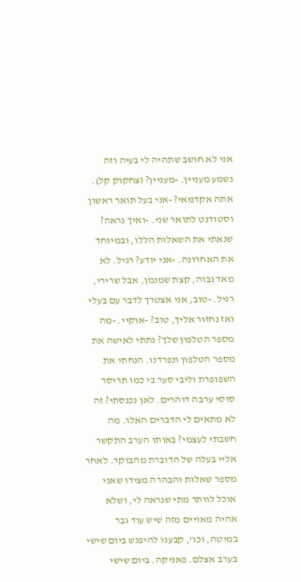אני לא חושב שתהיה לי בעיה וזה נשמע מעניין. -מעניין? (צחקוק קל). אתה אקדמאי? -אני בעל תואר ראשון וסטודנט לתואר שני. -ואיך נראה? שנאתי את השאלות הללו, ובמיוחד את האחרונה. -אני יודע? רגיל. לא מאד גבוה, קצת שמנמן, אבל שרירי, רגיל. -טוב, אני אצטרך לדבר עם בעלי ואז נחזור אליך, טוב? -אוקיי. -מה מספר הטלפון שלך? נתתי לאישה את מספר הטלפון ונפרדנו. הנחתי את השפופרת וליבי סער בי כמו תריסר סוסי ערבה דוהרים. לאן נכנסתי? זה לא מתאים לי הדברים האלו. מה חשבתי לעצמי? באותו הערב התקשר אליי בעלה של הדוברת מהבוקר. לאחר מספר שאלות והבהרה מצידו שאני אוכל לוותר מתי שנראה לי, ושלא אהיה מאויים מזה שיש עוד גבר במיטה, וכו', קבענו להיפגש ביום שישי בערב אצלם. פאניקה. ביום שישי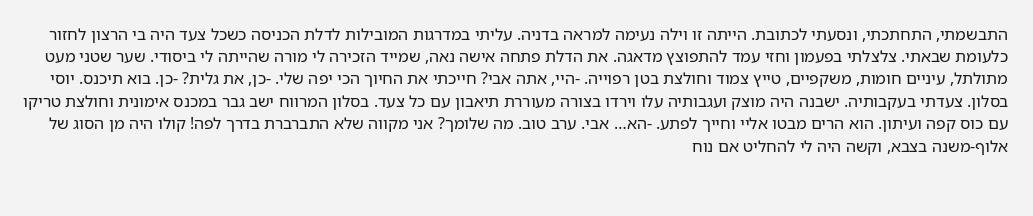התבשמתי, התחתכתי, ונסעתי לכתובת. הייתה זו וילה נעימה למראה בדניה. עליתי במדרגות המובילות לדלת הכניסה כשכל צעד היה בי הרצון לחזור כלעומת שבאתי. צלצלתי בפעמון וחזי עמד להתפוצץ מדאגה. את הדלת פתחה אישה נאה, שמייד הזכירה לי מורה שהייתה לי ביסודי. שער שטני מעט מתולתל, עיניים חומות, משקפיים, טייץ צמוד וחולצת בטן רפוייה. -היי, אתה אבי? חייכתי את החיוך הכי יפה שלי. -כן, את גלית? -כן. בוא תיכנס. יוסי בסלון. צעדתי בעקבותיה. ישבנה היה מוצק ועגבותיה עלו וירדו בצורה מעוררת תיאבון עם כל צעד. בסלון המרווח ישב גבר במכנס אימונית וחולצת טריקו עם כוס קפה ועיתון. הוא הרים מבטו אליי וחייך לפתע. -הא… אבי. ערב טוב. מה שלומך? אני מקווה שלא התברברת בדרך לפה! קולו היה מן הסוג של אלוף-משנה בצבא, וקשה היה לי להחליט אם נוח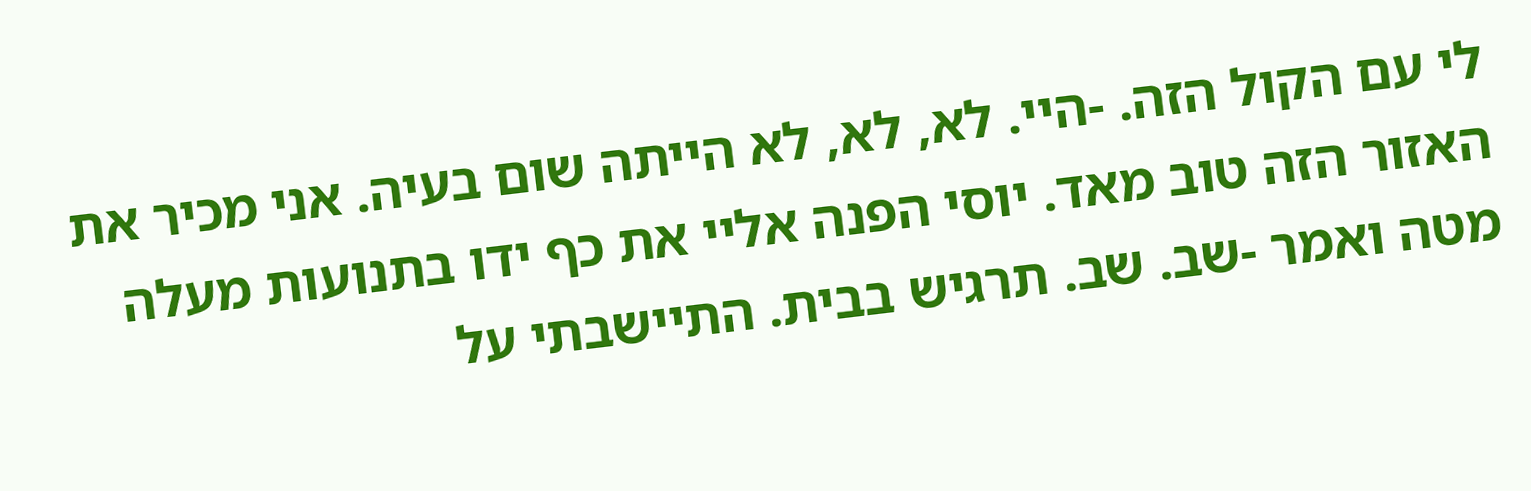לי עם הקול הזה. -היי. לא, לא, לא הייתה שום בעיה. אני מכיר את האזור הזה טוב מאד. יוסי הפנה אליי את כף ידו בתנועות מעלה מטה ואמר -שב. שב. תרגיש בבית. התיישבתי על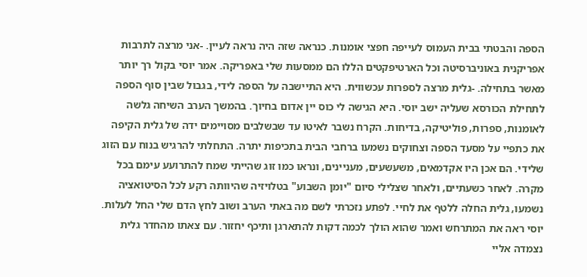הספה והבטתי בבית העמוס לעייפה חפצי אומנות. כנראה שזה היה נראה לעיין. -אני מרצה לתרבות אפריקנית באוניברסיטה וכל הארטיפקטים הללו הם ממסעות שלי באפריקה. אמר יוסי בקול רך יותר מאשר בתחילה. -גלית מרצה לספרות עכשווית. היא התיישבה על הספה לידי, בגבול שבין סוף הספה לתחילת הכורסא שעליה ישב יוסי. היא הגישה לי כוס יין אדום בחיוך. בהמשך הערב השיחה גלשה לאומנות, ספרות, פוליטיקה, בדיחות. הקרח נשבר לאיטו עד שבשלבים מסויימים ידה של גלית הקיפה את כתפיי על מסעד הספה וצחוקים נשמעו ברחבי הבית בתכיפות יתרה. התחלתי להרגיש בנוח עם הזוג שלידי. הם אכן היו אקדמאים, משעשעים, מעניינים, ונראו כמו זוג שהייתי שמח להתרועע עימם בכל מקרה. לאחר כשעתיים, ולאחר שצלילי סיום "יומן השבוע" בטלויזיה שהיוותה רקע לכל הסיטואציה נשמעו, גלית החלה ללטף את לחיי. לפתע נזכרתי לשם מה באתי הערב ושוב לחץ הדם שלי החל לעלות. יוסי ראה את המתרחש ואמר שהוא הולך לכמה דקות להתארגן ותיכף יחזור. עם צאתו מהחדר גלית נצמדה אליי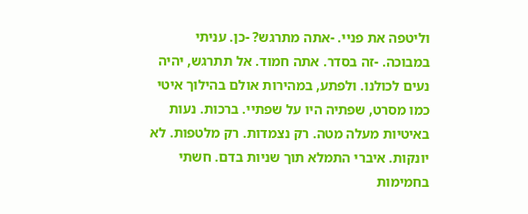וליטפה את פניי. -אתה מתרגש? -כן. עניתי במבוכה. -זה בסדר. אתה חמוד. אל תתרגש, יהיה נעים לכולנו. ולפתע, במהירות אולם בהילוך איטי כמו מסרט, שפתיה היו על שפתיי. ברכות. נעות באיטיות מעלה מטה. רק נצמדות. רק מלטפות. לא יונקות. איברי התמלא תוך שניות בדם. חשתי בחמימות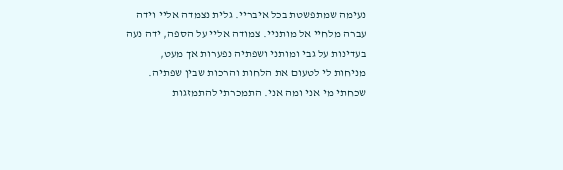נעימה שמתפשטת בכל איבריי. גלית נצמדה אליי וידה עברה מלחיי אל מותניי. צמודה אליי על הספה, ידה נעה בעדינות על גבי ומותני ושפתיה נפערות אך מעט, מניחות לי לטעום את הלחות והרכות שבין שפתיה. שכחתי מי אני ומה אני. התמכרתי להתמזגות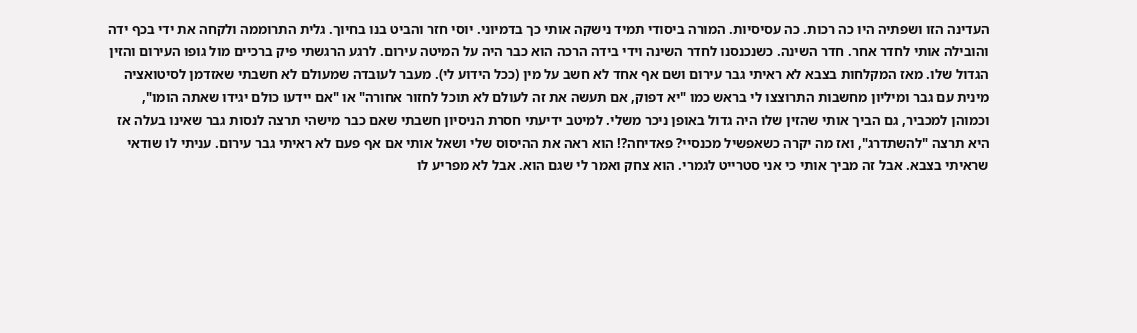העדינה הזו ושפתיה היו כה רכות. כה עסיסיות. המורה ביסודי תמיד נישקה אותי כך בדמיוני. יוסי חזר והביט בנו בחיוך. גלית התרוממה ולקחה את ידי בכף ידה והובילה אותי לחדר אחר. חדר השינה. כשנכנסנו לחדר השינה וידי בידה הרכה הוא כבר היה על המיטה עירום. לרגע הרגשתי פיק ברכיים מול גופו העירום והזין הגדול שלו. מאז המקלחות בצבא לא ראיתי גבר עירום ושם אף אחד לא חשב על מין (ככל הידוע לי). מעבר לעובדה שמעולם לא חשבתי שאזדמן לסיטואציה מינית עם גבר ומיליון מחשבות התרוצצו לי בראש כמו "יא דפוק, אם תעשה את זה לעולם לא תוכל לחזור אחורה" או "אם יידעו כולם יגידו שאתה הומו", וכמוהן למכביר, גם הביך אותי שהזין שלו היה גדול באופן ניכר משלי. למיטב ידיעתי חסרת הניסיון חשבתי שאם כבר מישהי תרצה לנסות גבר שאינו בעלה אז היא תרצה "להשתדרג", ואז מה יקרה כשאפשיל מכנסיי? פאדיחה?! הוא ראה את ההיסוס שלי ושאל אותי אם אף פעם לא ראיתי גבר עירום. עניתי לו שודאי שראיתי בצבא. אבל זה מביך אותי כי אני סטרייט לגמרי. הוא צחק ואמר לי שגם הוא. אבל לא מפריע לו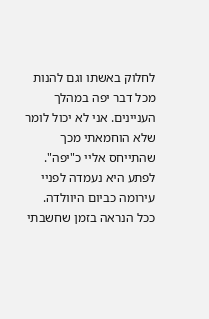לחלוק באשתו וגם להנות מכל דבר יפה במהלך העניינים. אני לא יכול לומר שלא הוחמאתי מכך שהתייחס אליי כ"יפה". לפתע היא נעמדה לפניי עירומה כביום היוולדה. ככל הנראה בזמן שחשבתי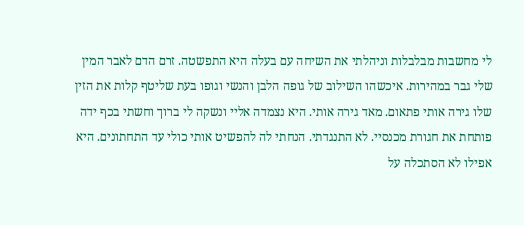לי מחשבות מבלבלות וניהלתי את השיחה עם בעלה היא התפשטה. זרם הדם לאבר המין שלי גבר במהירות. איכשהו השילוב של גופה הלבן והנשי וגופו בעת שליטף קלות את הזין שלו גירה אותי פתאום. מאד גירה אותי. היא נצמדה אליי ונשקה לי ברוך וחשתי בכף ידה פותחת את חגורת מכנסיי. לא התנגדתי. הנחתי לה להפשיט אותי כולי עד התחתונים. היא אפילו לא הסתכלה על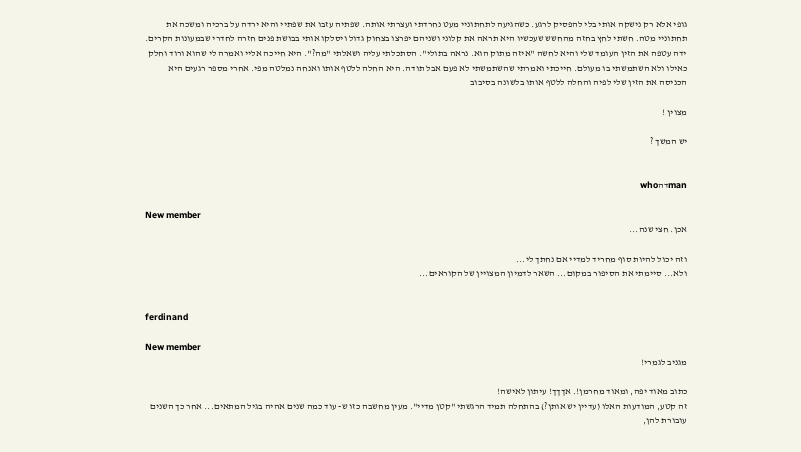גופי אלא רק נישקה אותי בלי להפסיק לרגע. כשהגיעה לתחתוניי מעט נחרדתי ועצרתי אותה. שפתיה עזבו את שפתיי והיא ירדה על ברכיה ומשכה את תחתוניי מטה. חשתי לחץ בחזה מהחשש שעכשיו היא תראה את קלוני ושניהם יפרצו בצחוק גדול ויסלקו אותי בבושת פנים חזרה לחדרי שבמעונות הקרים. ידה עטפה את הזין העומד שלי והיא לחשה "איזה מתוק הוא. נראה בתולי". הסתכלתי עליה ושאלתי "מה?". היא חייכה אליי ואמרה לי שהוא ורוד וחלק כאילו ולא השתמשתי בו מעולם. חייכתי ואמרתי שהשתמשתי לא פעם אבל תודה. היא החלה ללטף אותו ואנחה נמלטה מפי. אחרי מספר רגעים היא הכניסה את הזין שלי לפיה והחלה ללטף אותו בלשונה בסיבוב

מצוין !

יש המשך ?


manדהwho

New member
אכן. חצי שנה...

וזה יכול להיות סוף מחריד למדיי אם נחתך לי...
ולא... סיימתי את הסיפור במקום... השאר לדמיון המצויין של הקוראים...


ferdinand

New member
מגניב לגמרי!

כתוב מאוד יפה, ומאוד מחרמן!. אךךך! עיתון לאישה!
זה קטע, המודעות האלו (עדיין יש אותן?) בהתחלה תמיד הרגשתי "קטן מדיי". מעין מחשבה כזו ש- עוד כמה שנים אהיה בגיל המתאים... אחר כך השנים עובורת להן,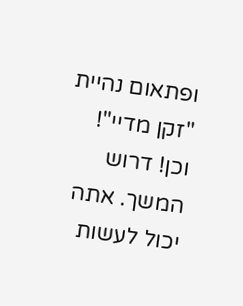ופתאום נהיית "זקן מדיי"!
וכן! דרוש המשך. אתה יכול לעשות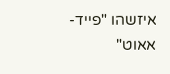איזשהו "פייד-אאוט"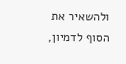ולהשאיר את הסוף לדמיון,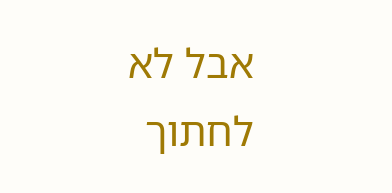אבל לא לחתוך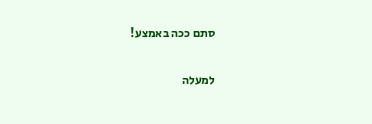סתם ככה באמצע!

למעלה